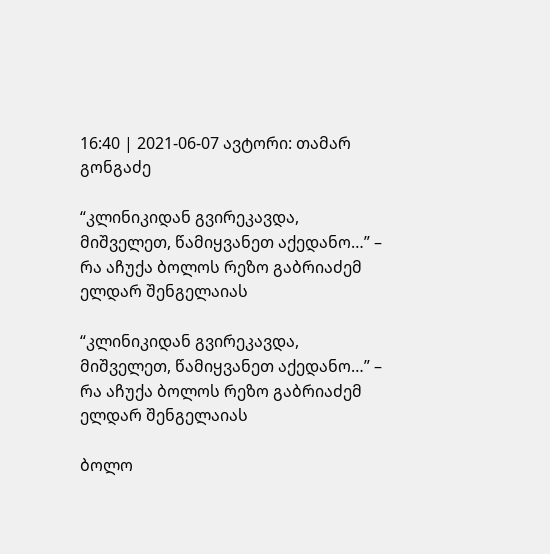16:40 | 2021-06-07 ავტორი: თამარ გონგაძე

“კლინიკიდან გვირეკავდა, მიშველეთ, წამიყვანეთ აქედანო…” – რა აჩუქა ბოლოს რეზო გაბრიაძემ ელდარ შენგელაიას

“კლინიკიდან გვირეკავდა, მიშველეთ, წამიყვანეთ აქედანო…” – რა აჩუქა ბოლოს რეზო გაბრიაძემ ელდარ შენგელაიას

ბოლო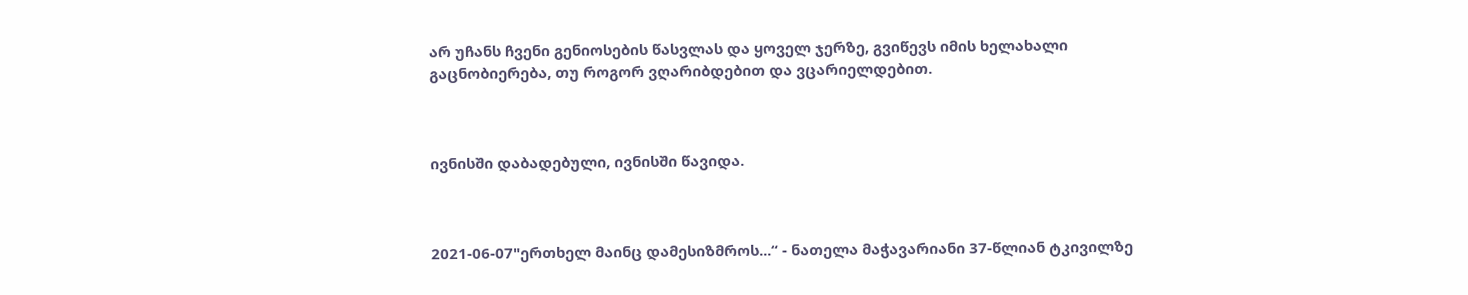არ უჩანს ჩვენი გენიოსების წასვლას და ყოველ ჯერზე, გვიწევს იმის ხელახალი გაცნობიერება, თუ როგორ ვღარიბდებით და ვცარიელდებით.



ივნისში დაბადებული, ივნისში წავიდა.



2021-06-07"ერთხელ მაინც დამესიზმროს...“ - ნათელა მაჭავარიანი 37-წლიან ტკივილზე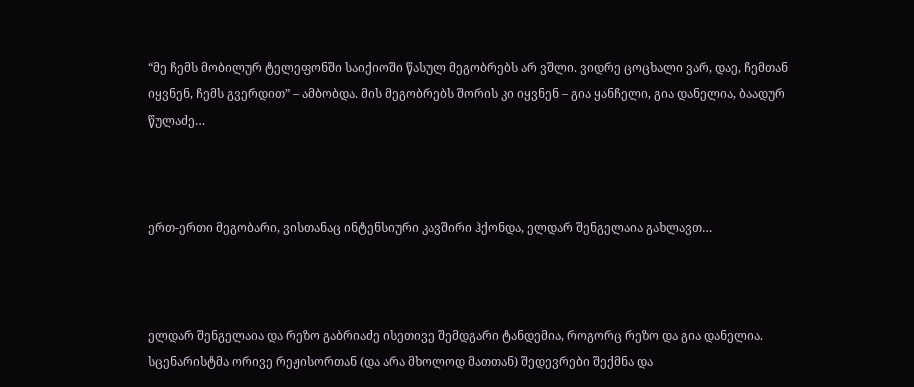“მე ჩემს მობილურ ტელეფონში საიქიოში წასულ მეგობრებს არ ვშლი. ვიდრე ცოცხალი ვარ, დაე, ჩემთან იყვნენ, ჩემს გვერდით” – ამბობდა. მის მეგობრებს შორის კი იყვნენ – გია ყანჩელი, გია დანელია, ბაადურ წულაძე…



ერთ-ერთი მეგობარი, ვისთანაც ინტენსიური კავშირი ჰქონდა, ელდარ შენგელაია გახლავთ…



ელდარ შენგელაია და რეზო გაბრიაძე ისეთივე შემდგარი ტანდემია, როგორც რეზო და გია დანელია. სცენარისტმა ორივე რეჟისორთან (და არა მხოლოდ მათთან) შედევრები შექმნა და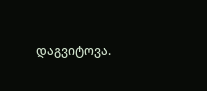დაგვიტოვა.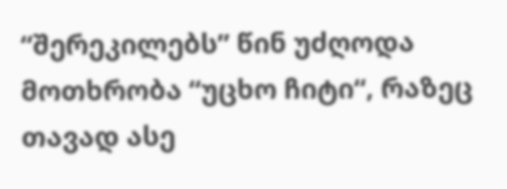“შერეკილებს” წინ უძღოდა მოთხრობა “უცხო ჩიტი“, რაზეც თავად ასე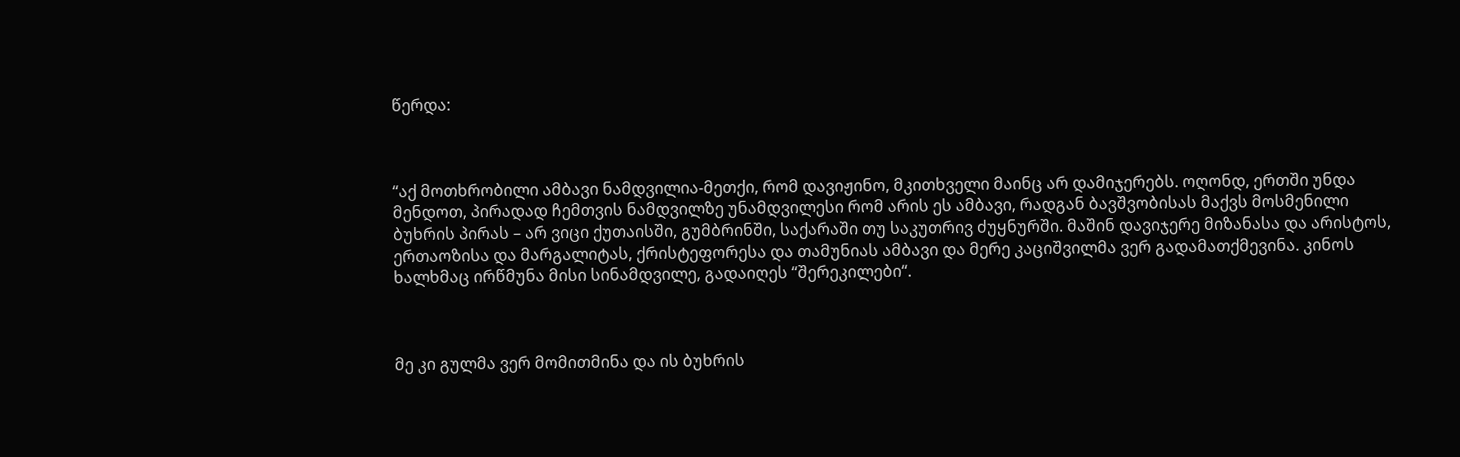წერდა:



“აქ მოთხრობილი ამბავი ნამდვილია-მეთქი, რომ დავიჟინო, მკითხველი მაინც არ დამიჯერებს. ოღონდ, ერთში უნდა მენდოთ, პირადად ჩემთვის ნამდვილზე უნამდვილესი რომ არის ეს ამბავი, რადგან ბავშვობისას მაქვს მოსმენილი ბუხრის პირას – არ ვიცი ქუთაისში, გუმბრინში, საქარაში თუ საკუთრივ ძუყნურში. მაშინ დავიჯერე მიზანასა და არისტოს, ერთაოზისა და მარგალიტას, ქრისტეფორესა და თამუნიას ამბავი და მერე კაციშვილმა ვერ გადამათქმევინა. კინოს ხალხმაც ირწმუნა მისი სინამდვილე, გადაიღეს “შერეკილები“.



მე კი გულმა ვერ მომითმინა და ის ბუხრის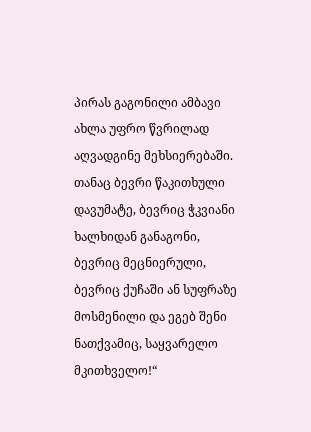პირას გაგონილი ამბავი ახლა უფრო წვრილად აღვადგინე მეხსიერებაში. თანაც ბევრი წაკითხული დავუმატე, ბევრიც ჭკვიანი ხალხიდან განაგონი, ბევრიც მეცნიერული, ბევრიც ქუჩაში ან სუფრაზე მოსმენილი და ეგებ შენი ნათქვამიც, საყვარელო მკითხველო!“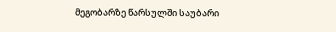მეგობარზე წარსულში საუბარი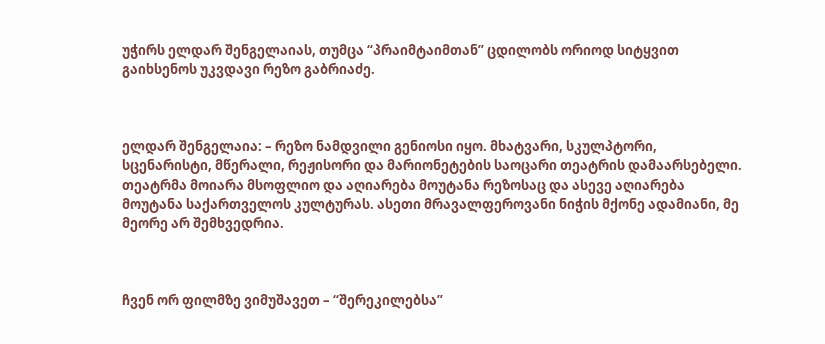უჭირს ელდარ შენგელაიას, თუმცა “პრაიმტაიმთან” ცდილობს ორიოდ სიტყვით გაიხსენოს უკვდავი რეზო გაბრიაძე.



ელდარ შენგელაია: – რეზო ნამდვილი გენიოსი იყო. მხატვარი, სკულპტორი, სცენარისტი, მწერალი, რეჟისორი და მარიონეტების საოცარი თეატრის დამაარსებელი. თეატრმა მოიარა მსოფლიო და აღიარება მოუტანა რეზოსაც და ასევე აღიარება მოუტანა საქართველოს კულტურას. ასეთი მრავალფეროვანი ნიჭის მქონე ადამიანი, მე მეორე არ შემხვედრია.



ჩვენ ორ ფილმზე ვიმუშავეთ – “შერეკილებსა”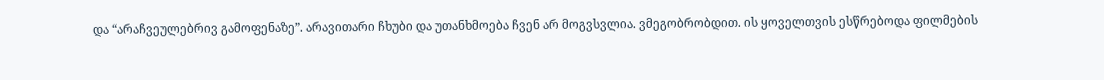და “არაჩვეულებრივ გამოფენაზე”. არავითარი ჩხუბი და უთანხმოება ჩვენ არ მოგვსვლია. ვმეგობრობდით. ის ყოველთვის ესწრებოდა ფილმების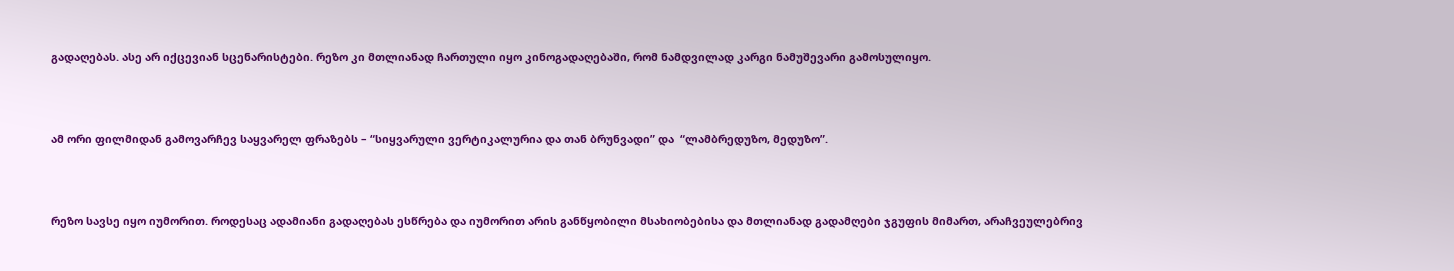გადაღებას. ასე არ იქცევიან სცენარისტები. რეზო კი მთლიანად ჩართული იყო კინოგადაღებაში, რომ ნამდვილად კარგი ნამუშევარი გამოსულიყო.



ამ ორი ფილმიდან გამოვარჩევ საყვარელ ფრაზებს – “სიყვარული ვერტიკალურია და თან ბრუნვადი” და  “ლამბრედუზო, მედუზო”.



რეზო სავსე იყო იუმორით. როდესაც ადამიანი გადაღებას ესწრება და იუმორით არის განწყობილი მსახიობებისა და მთლიანად გადამღები ჯგუფის მიმართ, არაჩვეულებრივ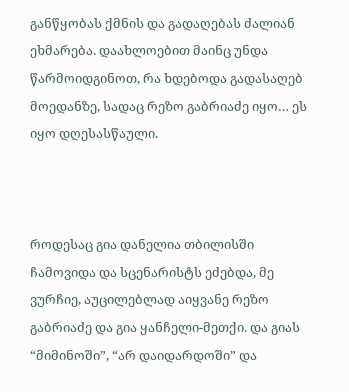განწყობას ქმნის და გადაღებას ძალიან ეხმარება. დაახლოებით მაინც უნდა წარმოიდგინოთ, რა ხდებოდა გადასაღებ მოედანზე, სადაც რეზო გაბრიაძე იყო… ეს იყო დღესასწაული.



როდესაც გია დანელია თბილისში ჩამოვიდა და სცენარისტს ეძებდა, მე ვურჩიე, აუცილებლად აიყვანე რეზო გაბრიაძე და გია ყანჩელი-მეთქი. და გიას “მიმინოში”, “არ დაიდარდოში” და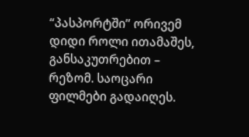“პასპორტში” ორივემ დიდი როლი ითამაშეს, განსაკუთრებით – რეზომ. საოცარი ფილმები გადაიღეს.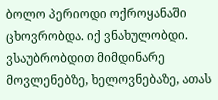ბოლო პერიოდი ოქროყანაში ცხოვრობდა. იქ ვნახულობდი. ვსაუბრობდით მიმდინარე მოვლენებზე, ხელოვნებაზე, ათას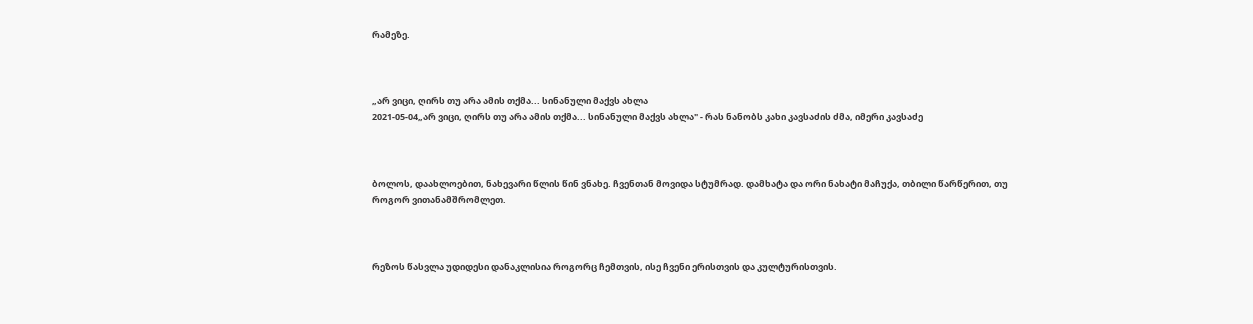რამეზე.



„არ ვიცი, ღირს თუ არა ამის თქმა... სინანული მაქვს ახლა
2021-05-04„არ ვიცი, ღირს თუ არა ამის თქმა... სინანული მაქვს ახლა" - რას ნანობს კახი კავსაძის ძმა, იმერი კავსაძე



ბოლოს, დაახლოებით, ნახევარი წლის წინ ვნახე. ჩვენთან მოვიდა სტუმრად. დამხატა და ორი ნახატი მაჩუქა, თბილი წარწერით, თუ როგორ ვითანამშრომლეთ.



რეზოს წასვლა უდიდესი დანაკლისია როგორც ჩემთვის, ისე ჩვენი ერისთვის და კულტურისთვის.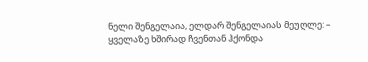ნელი შენგელაია, ელდარ შენგელაიას მეუღლე: – ყველაზე ხშირად ჩვენთან ჰქონდა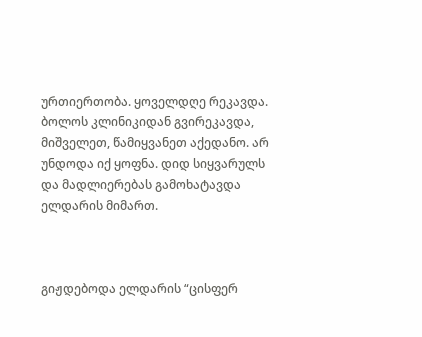ურთიერთობა. ყოველდღე რეკავდა. ბოლოს კლინიკიდან გვირეკავდა, მიშველეთ, წამიყვანეთ აქედანო. არ უნდოდა იქ ყოფნა. დიდ სიყვარულს და მადლიერებას გამოხატავდა ელდარის მიმართ.



გიჟდებოდა ელდარის “ცისფერ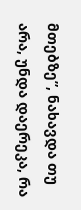მთებზე”, ნახავდა თუ არა, უნდა დაერეკა, რა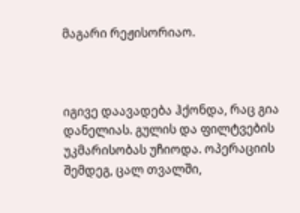მაგარი რეჟისორიაო.



იგივე დაავადება ჰქონდა, რაც გია დანელიას. გულის და ფილტვების უკმარისობას უჩიოდა. ოპერაციის შემდეგ, ცალ თვალში,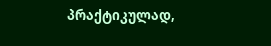პრაქტიკულად,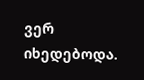ვერ იხედებოდა.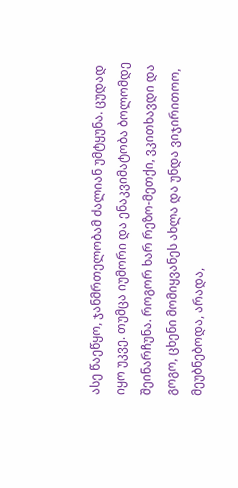ასე წაეწყო, ჯანმრთელობამ ძალიან უმტყუნა. ცუდად იყო უკვე. თუმცა იუმორი და ენაკვიმატობა ბოლომდე შეინარჩუნა. როგორ ხარ რეზო-მეთქი, ვკითხავდი და გოგო, ცხენი მომიყვანეს ახლა და უნდა ვიჯირითოო, მეუბნებოდა, არადა,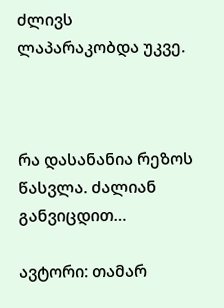ძლივს ლაპარაკობდა უკვე.



რა დასანანია რეზოს წასვლა. ძალიან განვიცდით…

ავტორი: თამარ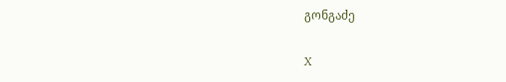გონგაძე

X